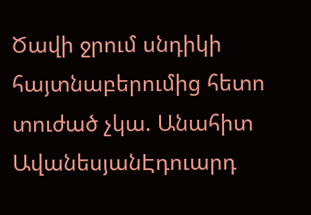Ծավի ջրում սնդիկի հայտնաբերումից հետո տուժած չկա. Անահիտ ԱվանեսյանԷդուարդ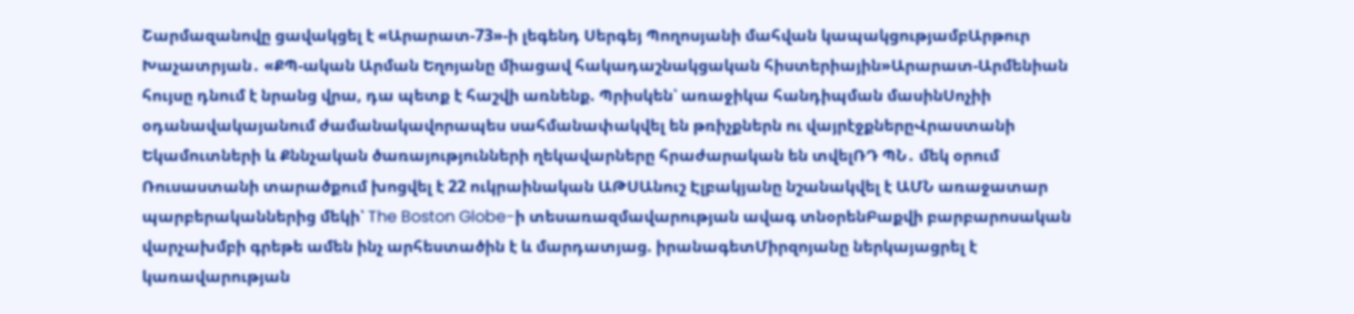Շարմազանովը ցավակցել է «Արարատ-73»-ի լեգենդ Սերգեյ Պողոսյանի մահվան կապակցությամբԱրթուր Խաչատրյան․ «ՔՊ-ական Արման Եղոյանը միացավ հակադաշնակցական հիստերիային»Արարատ-Արմենիան հույսը դնում է նրանց վրա, դա պետք է հաշվի առնենք. Պրիսկեն՝ առաջիկա հանդիպման մասինՍոչիի օդանավակայանում ժամանակավորապես սահմանափակվել են թռիչքներն ու վայրէջքներըՎրաստանի Եկամուտների և Քննչական ծառայությունների ղեկավարները հրաժարական են տվելՌԴ ՊՆ․ մեկ օրում Ռուսաստանի տարածքում խոցվել է 22 ուկրաինական ԱԹՍԱնուշ Էլբակյանը նշանակվել է ԱՄՆ առաջատար պարբերականներից մեկի՝ The Boston Globe-ի տեսառազմավարության ավագ տնօրենԲաքվի բարբարոսական վարչախմբի գրեթե ամեն ինչ արհեստածին է և մարդատյաց. իրանագետՄիրզոյանը ներկայացրել է կառավարության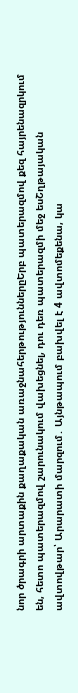նոր ծրագրի արտաքին քաղաքական առաջնահերթություններըԵրբ պատերազմով քեզ հայրենազրկում են, հետո պատերազմով շարունակում վախեցնել, դու դեռ պատերազմի մեջ եսՇղթայական ավտովթար՝ Արարատի մարզում․ Այնթապում բախվել է 4 ավտոմեքենա, կա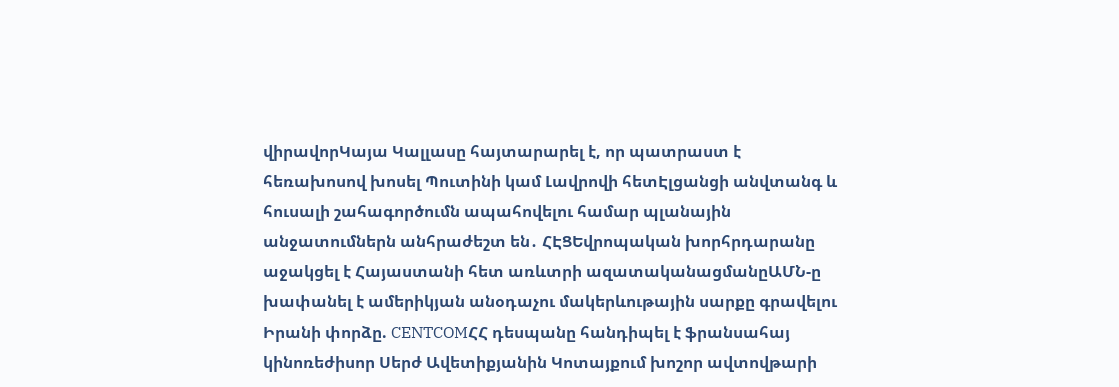վիրավորԿայա Կալլասը հայտարարել է, որ պատրաստ է հեռախոսով խոսել Պուտինի կամ Լավրովի հետԷլցանցի անվտանգ և հուսալի շահագործումն ապահովելու համար պլանային անջատումներն անհրաժեշտ են․ ՀԷՑԵվրոպական խորհրդարանը աջակցել է Հայաստանի հետ առևտրի ազատականացմանըԱՄՆ-ը խափանել է ամերիկյան անօդաչու մակերևութային սարքը գրավելու Իրանի փորձը. CENTCOMՀՀ դեսպանը հանդիպել է ֆրանսահայ կինոռեժիսոր Սերժ Ավետիքյանին Կոտայքում խոշոր ավտովթարի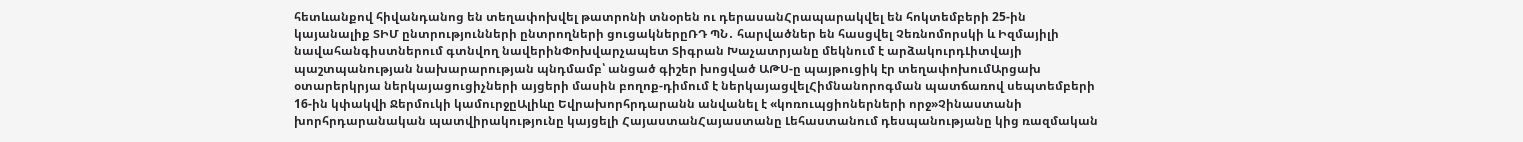հետևանքով հիվանդանոց են տեղափոխվել թատրոնի տնօրեն ու դերասանՀրապարակվել են հոկտեմբերի 25-ին կայանալիք ՏԻՄ ընտրությունների ընտրողների ցուցակներըՌԴ ՊՆ․ հարվածներ են հասցվել Չեռնոմորսկի և Իզմայիլի նավահանգիստներում գտնվող նավերինՓոխվարչապետ Տիգրան Խաչատրյանը մեկնում է արձակուրդԼիտվայի պաշտպանության նախարարության պնդմամբ՝ անցած գիշեր խոցված ԱԹՍ-ը պայթուցիկ էր տեղափոխումԱրցախ օտարերկրյա ներկայացուցիչների այցերի մասին բողոք-դիմում է ներկայացվելՀիմնանորոգման պատճառով սեպտեմբերի 16-ին կփակվի Ջերմուկի կամուրջըԱլիևը Եվրախորհրդարանն անվանել է «կոռուպցիոներների որջ»Չինաստանի խորհրդարանական պատվիրակությունը կայցելի ՀայաստանՀայաստանը Լեհաստանում դեսպանությանը կից ռազմական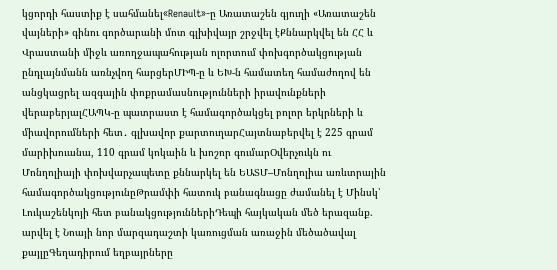կցորդի հաստիք է սահմանել«Renault»-ը Առատաշեն գյուղի «Առատաշեն վայների» գինու գործարանի մոտ գլխիվայր շրջվել էՔննարկվել են ՀՀ և Վրաստանի միջև առողջապահության ոլորտում փոխգործակցության ընդլայնմանն առնչվող հարցերՄԻՊ-ը և ԵԽ-ն համատեղ համաժողով են անցկացրել ազգային փոքրամասնությունների իրավունքների վերաբերյալՀԱՊԿ-ը պատրաստ է համագործակցել բոլոր երկրների և միավորումների հետ․ գլխավոր քարտուղարՀայտնաբերվել է 225 գրամ մարիխուանա, 110 գրամ կոկաին և խոշոր գումարՕվերչուկն ու Մոնղոլիայի փոխվարչապետը քննարկել են ԵԱՏՄ–Մոնղոլիա առևտրային համագործակցությունըԹրամփի հատուկ բանագնացը ժամանել է Մինսկ՝ Լուկաշենկոյի հետ բանակցություններիԴեպի հայկական մեծ երազանք. արվել է Նոայի նոր մարզադաշտի կառուցման առաջին մեծածավալ քայլըԳեղադիրում եղբայրները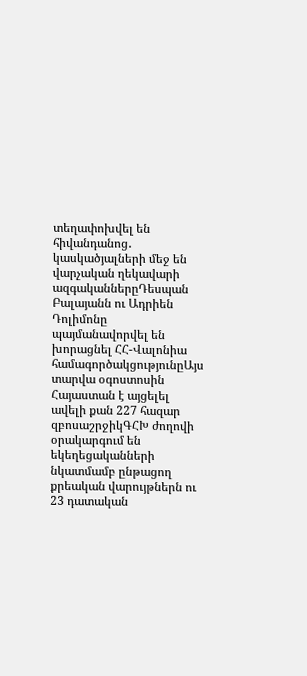տեղափոխվել են հիվանդանոց․ կասկածյալների մեջ են վարչական ղեկավարի ազգականներըԴեսպան Բալայանն ու Ադրիեն Դոլիմոնը պայմանավորվել են խորացնել ՀՀ-Վալոնիա համագործակցությունըԱյս տարվա օգոստոսին Հայաստան է այցելել ավելի քան 227 հազար զբոսաշրջիկԳՀԽ ժողովի օրակարգում են եկեղեցականների նկատմամբ ընթացող քրեական վարույթներն ու 23 դատական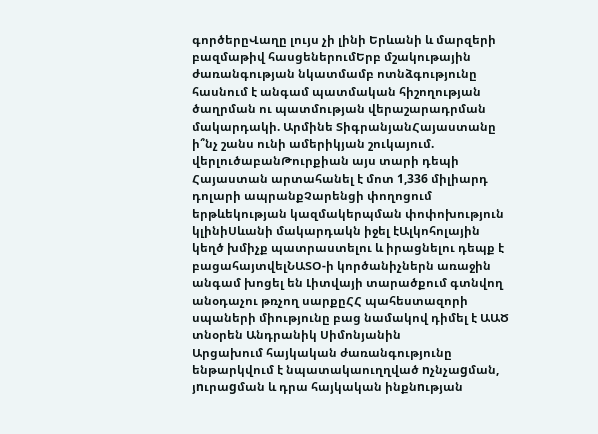գործերըՎաղը լույս չի լինի Երևանի և մարզերի բազմաթիվ հասցեներումԵրբ մշակութային ժառանգության նկատմամբ ոտնձգությունը հասնում է անգամ պատմական հիշողության ծաղրման ու պատմության վերաշարադրման մակարդակի. Արմինե ՏիգրանյանՀայաստանը ի՞նչ շանս ունի ամերիկյան շուկայում. վերլուծաբանԹուրքիան այս տարի դեպի Հայաստան արտահանել է մոտ 1,336 միլիարդ դոլարի ապրանքՉարենցի փողոցում երթևեկության կազմակերպման փոփոխություն կլինիՍևանի մակարդակն իջել էԱլկոհոլային կեղծ խմիչք պատրաստելու և իրացնելու դեպք է բացահայտվելՆԱՏՕ-ի կործանիչներն առաջին անգամ խոցել են Լիտվայի տարածքում գտնվող անօդաչու թռչող սարքըՀՀ պահեստազորի սպաների միությունը բաց նամակով դիմել է ԱԱԾ տնօրեն Անդրանիկ Սիմոնյանին
Արցախում հայկական ժառանգությունը ենթարկվում է նպատակաուղղված nչնչաgման, յnւրաgման և դրա հայկական ինքնnւթյան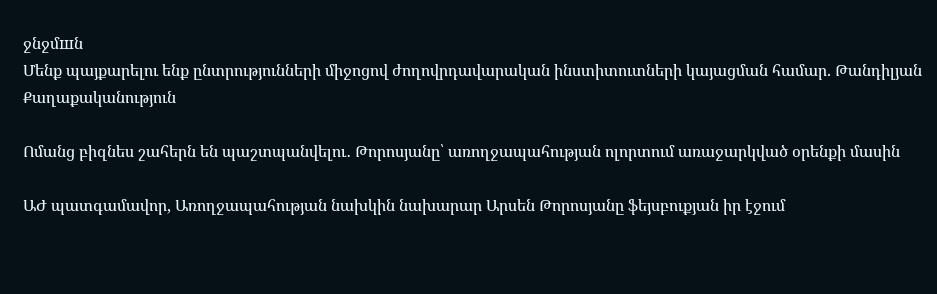ջնջմшն
Մենք պայքարելու ենք ընտրությունների միջոցով ժողովրդավարական ինստիտուտների կայացման համար. Թանդիլյան
Քաղաքականություն

Ոմանց բիզնես շահերն են պաշտպանվելու․ Թորոսյանը՝ առողջապահության ոլորտում առաջարկված օրենքի մասին

ԱԺ պատգամավոր, Առողջապահության նախկին նախարար Արսեն Թորոսյանը ֆեյսբուքյան իր էջում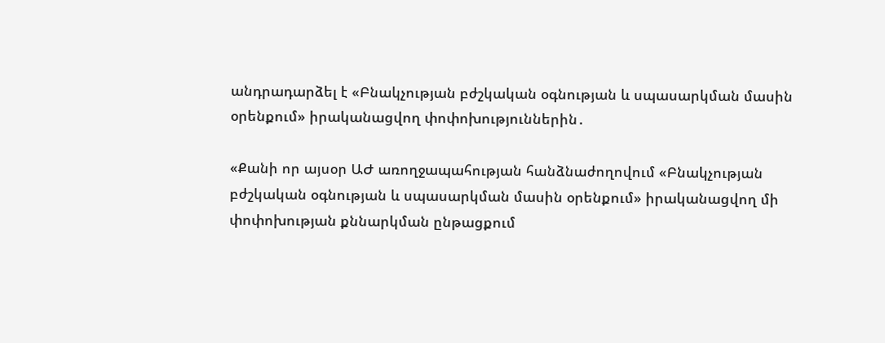անդրադարձել է «Բնակչության բժշկական օգնության և սպասարկման մասին օրենքում» իրականացվող փոփոխություններին․

«Քանի որ այսօր ԱԺ առողջապահության հանձնաժողովում «Բնակչության բժշկական օգնության և սպասարկման մասին օրենքում» իրականացվող մի փոփոխության քննարկման ընթացքում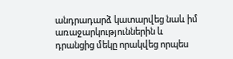անդրադարձ կատարվեց նաև իմ առաջարկություններին և դրանցից մեկը որակվեց որպես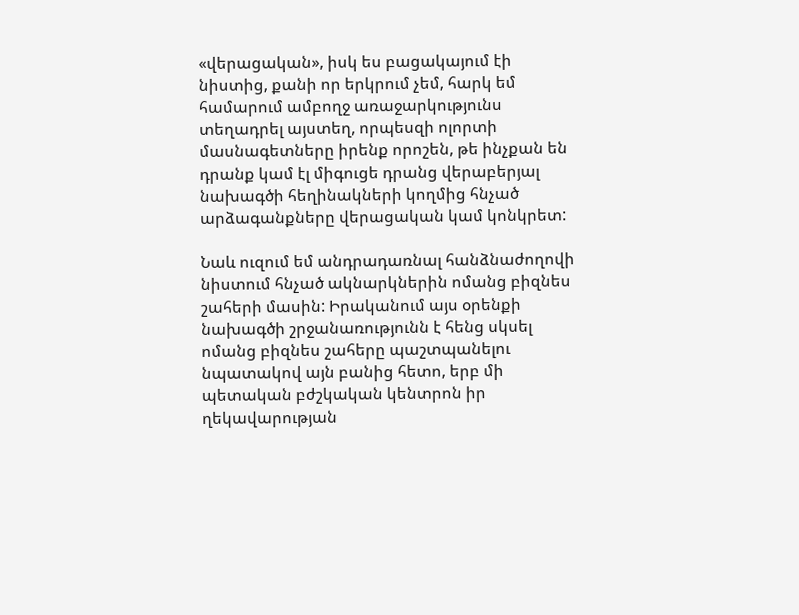«վերացական», իսկ ես բացակայում էի նիստից, քանի որ երկրում չեմ, հարկ եմ համարում ամբողջ առաջարկությունս տեղադրել այստեղ, որպեսզի ոլորտի մասնագետները իրենք որոշեն, թե ինչքան են դրանք կամ էլ միգուցե դրանց վերաբերյալ նախագծի հեղինակների կողմից հնչած արձագանքները վերացական կամ կոնկրետ:

Նաև ուզում եմ անդրադառնալ հանձնաժողովի նիստում հնչած ակնարկներին ոմանց բիզնես շահերի մասին: Իրականում այս օրենքի նախագծի շրջանառությունն է հենց սկսել ոմանց բիզնես շահերը պաշտպանելու նպատակով այն բանից հետո, երբ մի պետական բժշկական կենտրոն իր ղեկավարության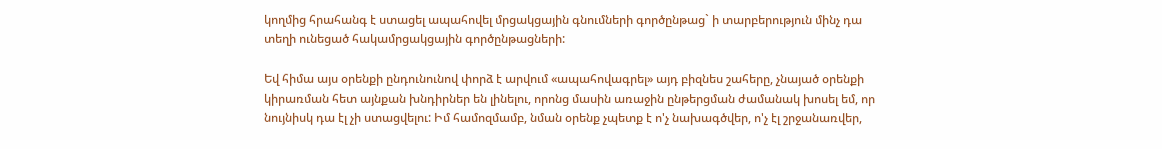կողմից հրահանգ է ստացել ապահովել մրցակցային գնումների գործընթաց` ի տարբերություն մինչ դա տեղի ունեցած հակամրցակցային գործընթացների:

Եվ հիմա այս օրենքի ընդունունով փորձ է արվում «ապահովագրել» այդ բիզնես շահերը, չնայած օրենքի կիրառման հետ այնքան խնդիրներ են լինելու, որոնց մասին առաջին ընթերցման ժամանակ խոսել եմ, որ նույնիսկ դա էլ չի ստացվելու: Իմ համոզմամբ, նման օրենք չպետք է ո'չ նախագծվեր, ո'չ էլ շրջանառվեր,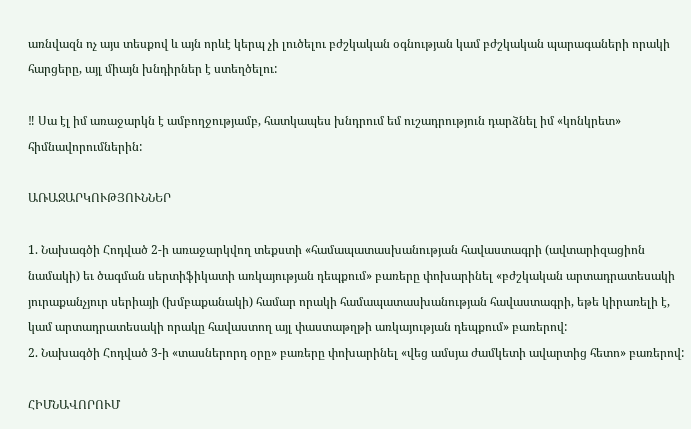առնվազն ոչ այս տեսքով և այն որևէ կերպ չի լուծելու բժշկական օգնության կամ բժշկական պարագաների որակի հարցերը, այլ միայն խնդիրներ է ստեղծելու:

‼ Սա էլ իմ առաջարկն է ամբողջությամբ, հատկապես խնդրում եմ ուշադրություն դարձնել իմ «կոնկրետ» հիմնավորումներին:

ԱՌԱՋԱՐԿՈՒԹՅՈՒՆՆԵՐ

1. Նախագծի Հոդված 2-ի առաջարկվող տեքստի «համապատասխանության հավաստագրի (ավտարիզացիոն նամակի) եւ ծագման սերտիֆիկատի առկայության դեպքում» բառերը փոխարինել «բժշկական արտադրատեսակի յուրաքանչյուր սերիայի (խմբաքանակի) համար որակի համապատասխանության հավաստագրի, եթե կիրառելի է, կամ արտադրատեսակի որակը հավաստող այլ փաստաթղթի առկայության դեպքում» բառերով:
2. Նախագծի Հոդված 3-ի «տասներորդ օրը» բառերը փոխարինել «վեց ամսյա ժամկետի ավարտից հետո» բառերով:

ՀԻՄՆԱՎՈՐՈՒՄ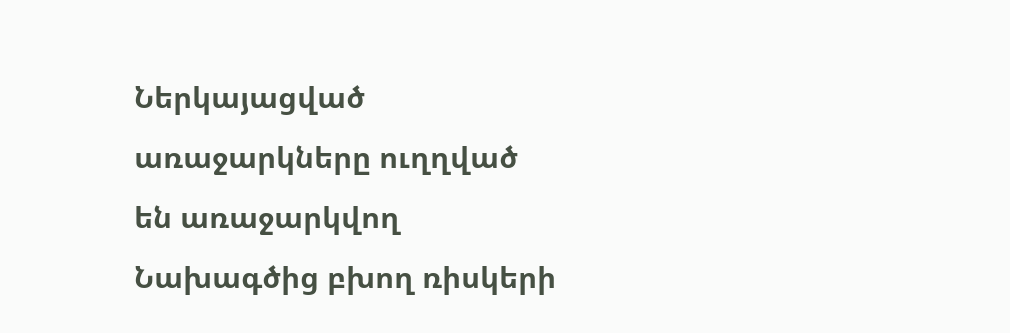Ներկայացված առաջարկները ուղղված են առաջարկվող Նախագծից բխող ռիսկերի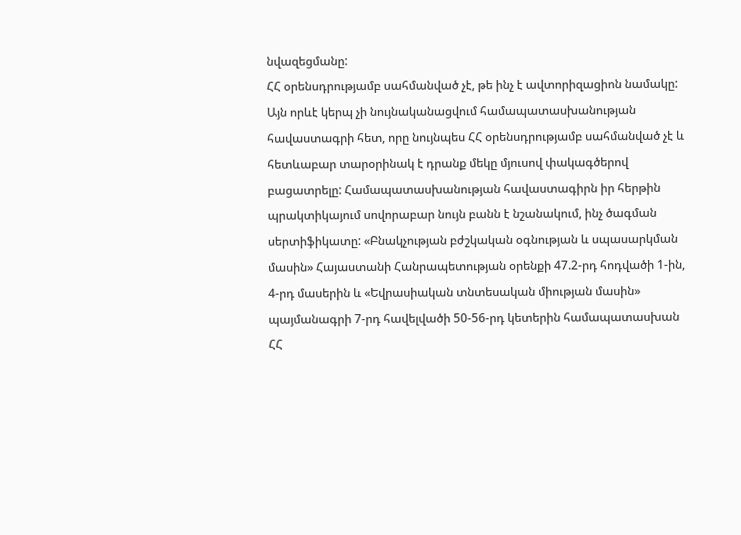նվազեցմանը:
ՀՀ օրենսդրությամբ սահմանված չէ, թե ինչ է ավտորիզացիոն նամակը: Այն որևէ կերպ չի նույնականացվում համապատասխանության հավաստագրի հետ, որը նույնպես ՀՀ օրենսդրությամբ սահմանված չէ և հետևաբար տարօրինակ է դրանք մեկը մյուսով փակագծերով բացատրելը: Համապատասխանության հավաստագիրն իր հերթին պրակտիկայում սովորաբար նույն բանն է նշանակում, ինչ ծագման սերտիֆիկատը: «Բնակչության բժշկական օգնության և սպասարկման մասին» Հայաստանի Հանրապետության օրենքի 47.2-րդ հոդվածի 1-ին, 4-րդ մասերին և «Եվրասիական տնտեսական միության մասին» պայմանագրի 7-րդ հավելվածի 50-56-րդ կետերին համապատասխան ՀՀ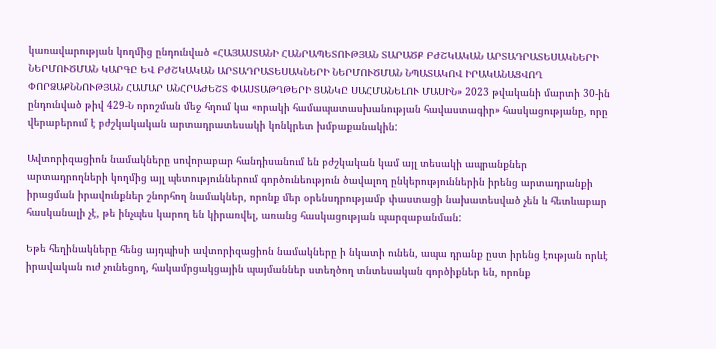կառավարության կողմից ընդունված «ՀԱՅԱՍՏԱՆԻ ՀԱՆՐԱՊԵՏՈՒԹՅԱՆ ՏԱՐԱԾՔ ԲԺՇԿԱԿԱՆ ԱՐՏԱԴՐԱՏԵՍԱԿՆԵՐԻ ՆԵՐՄՈՒԾՄԱՆ ԿԱՐԳԸ ԵՎ ԲԺՇԿԱԿԱՆ ԱՐՏԱԴՐԱՏԵՍԱԿՆԵՐԻ ՆԵՐՄՈՒԾՄԱՆ ՆՊԱՏԱԿՈՎ ԻՐԱԿԱՆԱՑՎՈՂ ՓՈՐՁԱՔՆՆՈՒԹՅԱՆ ՀԱՄԱՐ ԱՆՀՐԱԺԵՇՏ ՓԱՍՏԱԹՂԹԵՐԻ ՑԱՆԿԸ ՍԱՀՄԱՆԵԼՈՒ ՄԱՍԻՆ» 2023 թվականի մարտի 30-ին ընդունված թիվ 429-Ն որոշման մեջ հղում կա «որակի համապատասխանության հավաստագիր» հասկացությանը, որը վերաբերում է բժշկակական արտադրատեսակի կոնկրետ խմբաքանակին:

Ավտորիզացիոն նամակները սովորաբար հանդիսանում են բժշկական կամ այլ տեսակի ապրանքներ արտադրողների կողմից այլ պետություններում գործունեություն ծավալող ընկերություններին իրենց արտադրանքի իրացման իրավունքներ շնորհող նամակներ, որոնք մեր օրենսդրությամբ փաստացի նախատեսված չեն և հետևաբար հասկանալի չէ, թե ինչպես կարող են կիրառվել, առանց հասկացության պարզաբանման:

Եթե հեղինակները հենց այդպիսի ավտորիզացիոն նամակները ի նկատի ունեն, ապա դրանք ըստ իրենց էության որևէ իրավական ուժ չունեցող, հակամրցակցային պայմաններ ստեղծող տնտեսական գործիքներ են, որոնք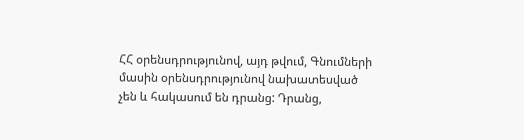ՀՀ օրենսդրությունով, այդ թվում, Գնումների մասին օրենսդրությունով նախատեսված չեն և հակասում են դրանց: Դրանց,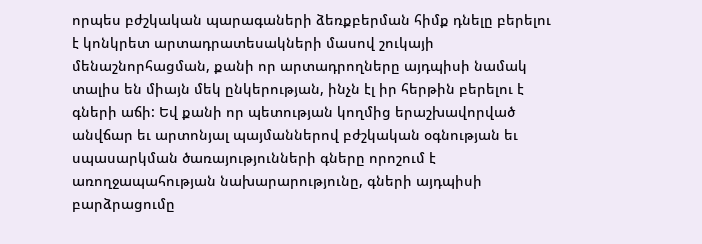որպես բժշկական պարագաների ձեռքբերման հիմք դնելը բերելու է կոնկրետ արտադրատեսակների մասով շուկայի մենաշնորհացման, քանի որ արտադրողները այդպիսի նամակ տալիս են միայն մեկ ընկերության, ինչն էլ իր հերթին բերելու է գների աճի: Եվ քանի որ պետության կողմից երաշխավորված անվճար եւ արտոնյալ պայմաններով բժշկական օգնության եւ սպասարկման ծառայությունների գները որոշում է առողջապահության նախարարությունը, գների այդպիսի բարձրացումը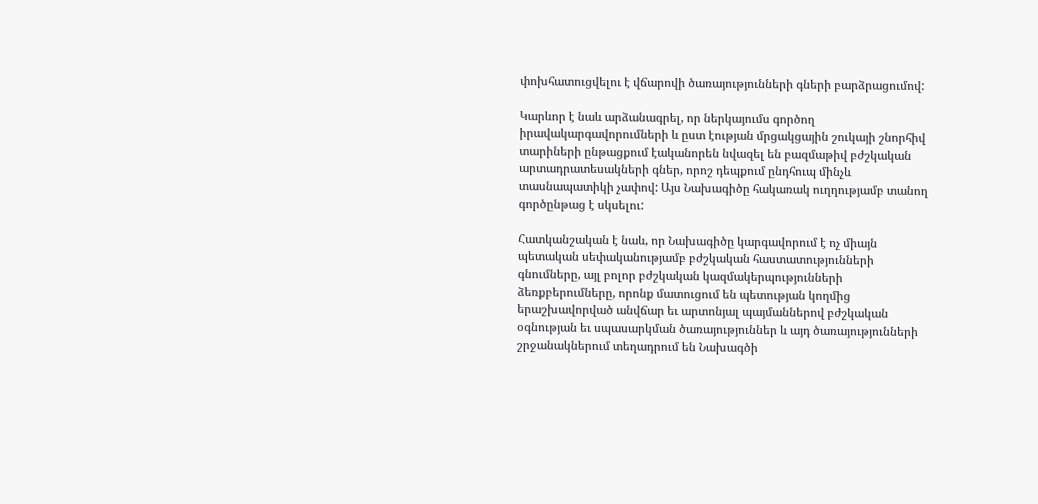փոխհատուցվելու է վճարովի ծառայությունների գների բարձրացումով:

Կարևոր է նաև արձանագրել, որ ներկայումս գործող իրավակարգավորումների և ըստ էության մրցակցային շուկայի շնորհիվ տարիների ընթացքում էականորեն նվազել են բազմաթիվ բժշկական արտադրատեսակների գներ, որոշ դեպքում ընդհուպ մինչև տասնապատիկի չափով: Այս Նախագիծը հակառակ ուղղությամբ տանող գործընթաց է սկսելու:

Հատկանշական է նաև, որ Նախագիծը կարգավորում է ոչ միայն պետական սեփականությամբ բժշկական հաստատությունների գնումները, այլ բոլոր բժշկական կազմակերպությունների ձեռքբերումները, որոնք մատուցում են պետության կողմից երաշխավորված անվճար եւ արտոնյալ պայմաններով բժշկական օգնության եւ սպասարկման ծառայություններ և այդ ծառայությունների շրջանակներում տեղադրում են Նախագծի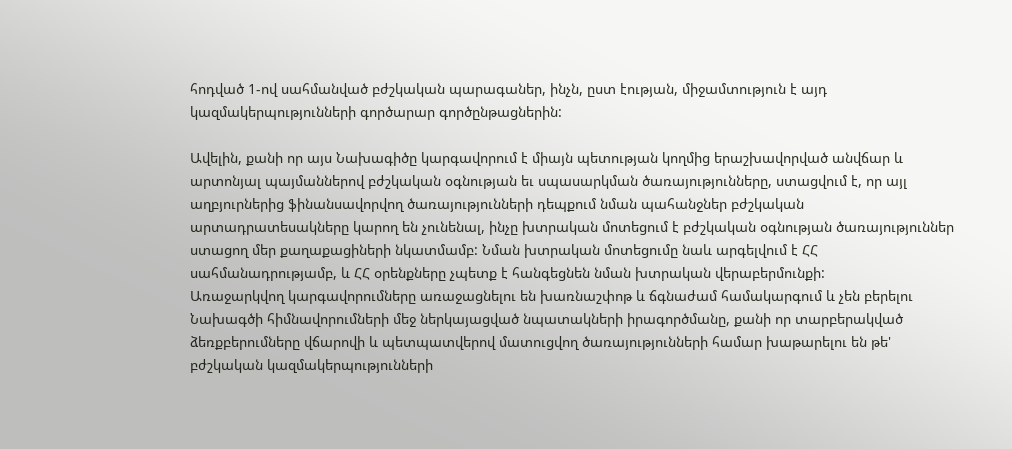հոդված 1-ով սահմանված բժշկական պարագաներ, ինչն, ըստ էության, միջամտություն է այդ կազմակերպությունների գործարար գործընթացներին:

Ավելին, քանի որ այս Նախագիծը կարգավորում է միայն պետության կողմից երաշխավորված անվճար և արտոնյալ պայմաններով բժշկական օգնության եւ սպասարկման ծառայությունները, ստացվում է, որ այլ աղբյուրներից ֆինանսավորվող ծառայությունների դեպքում նման պահանջներ բժշկական արտադրատեսակները կարող են չունենալ, ինչը խտրական մոտեցում է բժշկական օգնության ծառայություններ ստացող մեր քաղաքացիների նկատմամբ: Նման խտրական մոտեցումը նաև արգելվում է ՀՀ սահմանադրությամբ, և ՀՀ օրենքները չպետք է հանգեցնեն նման խտրական վերաբերմունքի:
Առաջարկվող կարգավորումները առաջացնելու են խառնաշփոթ և ճգնաժամ համակարգում և չեն բերելու Նախագծի հիմնավորումների մեջ ներկայացված նպատակների իրագործմանը, քանի որ տարբերակված ձեռքբերումները վճարովի և պետպատվերով մատուցվող ծառայությունների համար խաթարելու են թե' բժշկական կազմակերպությունների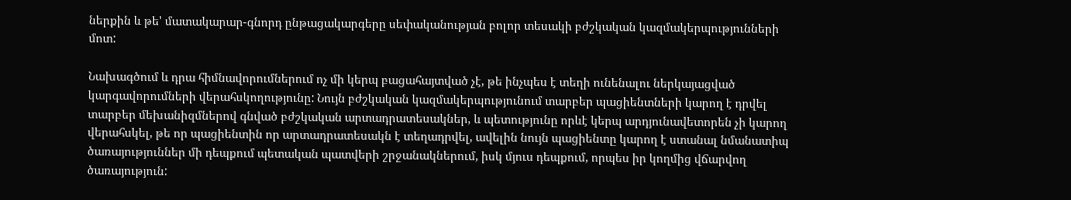ներքին և թե' մատակարար-գնորդ ընթացակարգերը սեփականության բոլոր տեսակի բժշկական կազմակերպությունների մոտ:

Նախագծում և դրա հիմնավորումներում ոչ մի կերպ բացահայտված չէ, թե ինչպես է տեղի ունենալու ներկայացված կարգավորումների վերահսկողությունը: Նույն բժշկական կազմակերպությունում տարբեր պացիենտների կարող է դրվել տարբեր մեխանիզմներով գնված բժշկական արտադրատեսակներ, և պետությունը որևէ կերպ արդյունավետորեն չի կարող վերահսկել, թե որ պացիենտին որ արտադրատեսակն է տեղադրվել, ավելին նույն պացիենտը կարող է ստանալ նմանատիպ ծառայություններ մի դեպքում պետական պատվերի շրջանակներում, իսկ մյուս դեպքում, որպես իր կողմից վճարվող ծառայություն: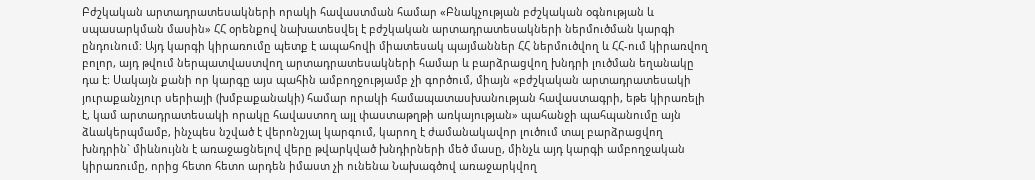Բժշկական արտադրատեսակների որակի հավաստման համար «Բնակչության բժշկական օգնության և սպասարկման մասին» ՀՀ օրենքով նախատեսվել է բժշկական արտադրատեսակների ներմուծման կարգի ընդունում: Այդ կարգի կիրառումը պետք է ապահովի միատեսակ պայմաններ ՀՀ ներմուծվող և ՀՀ-ում կիրառվող բոլոր, այդ թվում ներպատվաստվող արտադրատեսակների համար և բարձրացվող խնդրի լուծման եղանակը դա է: Սակայն քանի որ կարգը այս պահին ամբողջությամբ չի գործում, միայն «բժշկական արտադրատեսակի յուրաքանչյուր սերիայի (խմբաքանակի) համար որակի համապատասխանության հավաստագրի, եթե կիրառելի է, կամ արտադրատեսակի որակը հավաստող այլ փաստաթղթի առկայության» պահանջի պահպանումը այն ձևակերպմամբ, ինչպես նշված է վերոնշյալ կարգում, կարող է ժամանակավոր լուծում տալ բարձրացվող խնդրին` միևնույնն է առաջացնելով վերը թվարկված խնդիրների մեծ մասը, մինչև այդ կարգի ամբողջական կիրառումը, որից հետո հետո արդեն իմաստ չի ունենա Նախագծով առաջարկվող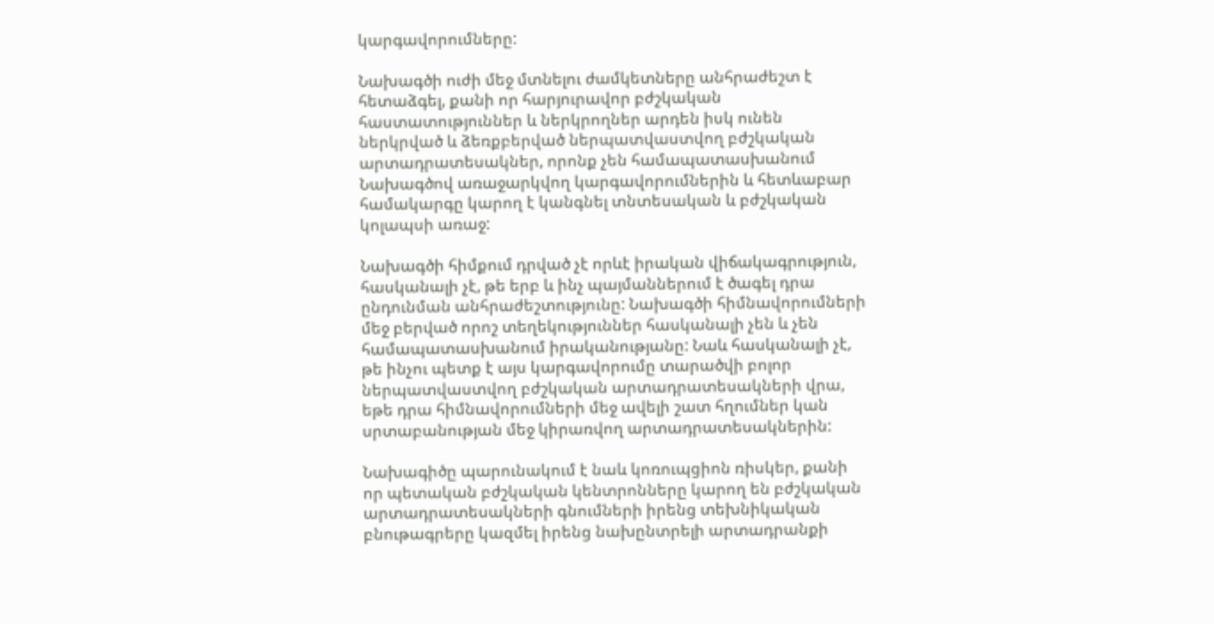կարգավորումները:

Նախագծի ուժի մեջ մտնելու ժամկետները անհրաժեշտ է հետաձգել, քանի որ հարյուրավոր բժշկական հաստատություններ և ներկրողներ արդեն իսկ ունեն ներկրված և ձեռքբերված ներպատվաստվող բժշկական արտադրատեսակներ, որոնք չեն համապատասխանում Նախագծով առաջարկվող կարգավորումներին և հետևաբար համակարգը կարող է կանգնել տնտեսական և բժշկական կոլապսի առաջ:

Նախագծի հիմքում դրված չէ որևէ իրական վիճակագրություն, հասկանալի չէ, թե երբ և ինչ պայմաններում է ծագել դրա ընդունման անհրաժեշտությունը: Նախագծի հիմնավորումների մեջ բերված որոշ տեղեկություններ հասկանալի չեն և չեն համապատասխանում իրականությանը: Նաև հասկանալի չէ, թե ինչու պետք է այս կարգավորումը տարածվի բոլոր ներպատվաստվող բժշկական արտադրատեսակների վրա, եթե դրա հիմնավորումների մեջ ավելի շատ հղումներ կան սրտաբանության մեջ կիրառվող արտադրատեսակներին:

Նախագիծը պարունակում է նաև կոռուպցիոն ռիսկեր, քանի որ պետական բժշկական կենտրոնները կարող են բժշկական արտադրատեսակների գնումների իրենց տեխնիկական բնութագրերը կազմել իրենց նախընտրելի արտադրանքի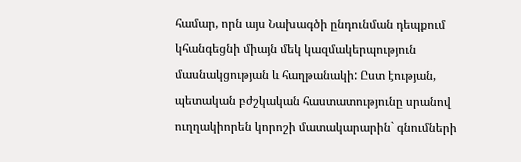համար, որն այս Նախագծի ընդունման դեպքում կհանգեցնի միայն մեկ կազմակերպություն մասնակցության և հաղթանակի: Ըստ էության, պետական բժշկական հաստատությունը սրանով ուղղակիորեն կորոշի մատակարարին` գնումների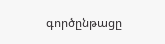գործընթացը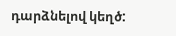դարձնելով կեղծ: